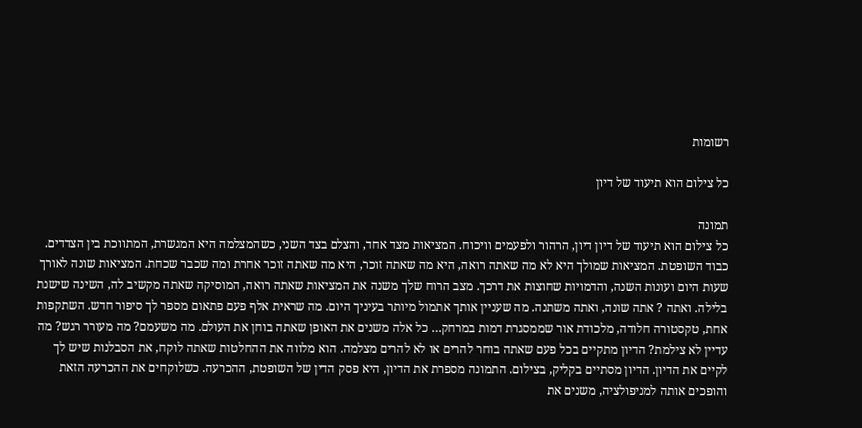רשומות

כל צילום הוא תיעוד של דיון

תמונה
כל צילום הוא תיעוד של דיון דיון, הרהור ולפעמים וויכוח. המציאות מצד אחד, והצלם בצד השני, כשהמצלמה היא המגשרת, המתווכת בין הצדדים. כבוד השופטת. המציאות שמולך היא לא מה שאתה רואה, היא מה שאתה זוכר, היא מה שאתה זוכר אחרת ומה שכבר שכחת. המציאות שונה לאורך שעות היום ועונות השנה, והדמויות שחוצות את דרכך. מצב הרוח שלך משנה את המציאות שאתה רואה, המוסיקה שאתה מקשיב לה, השינה שישנת בלילה. ואתה ? אתה שונה, ואתה משתנה. מה שעניין אותך אתמול מיותר בעיניך היום. מה שראית אלף פעם פתאום מספר לך סיפור חדש. השתקפות אחת, טקסטורה חלודה, מלכודת אור שממסגרת דמות במרחק… כל אלה משנים את האופן שאתה בוחן את העולם. מה משעמם? מה מעורר רגש? מה עדיין לא צילמת? הדיון מתקיים בכל פעם שאתה בוחר להרים או לא להרים מצלמה. הוא מלווה את ההחלטות שאתה לוקח, את הסבלנות שיש לך לקיים את הדיון. הדיון מסתיים בקליק, בצילום. התמונה מספרת את הדיון, היא פסק הדין של השופטת, ההכרעה. כשלוקחים את ההכרעה הזאת והופכים אותה למניפולציה, משנים את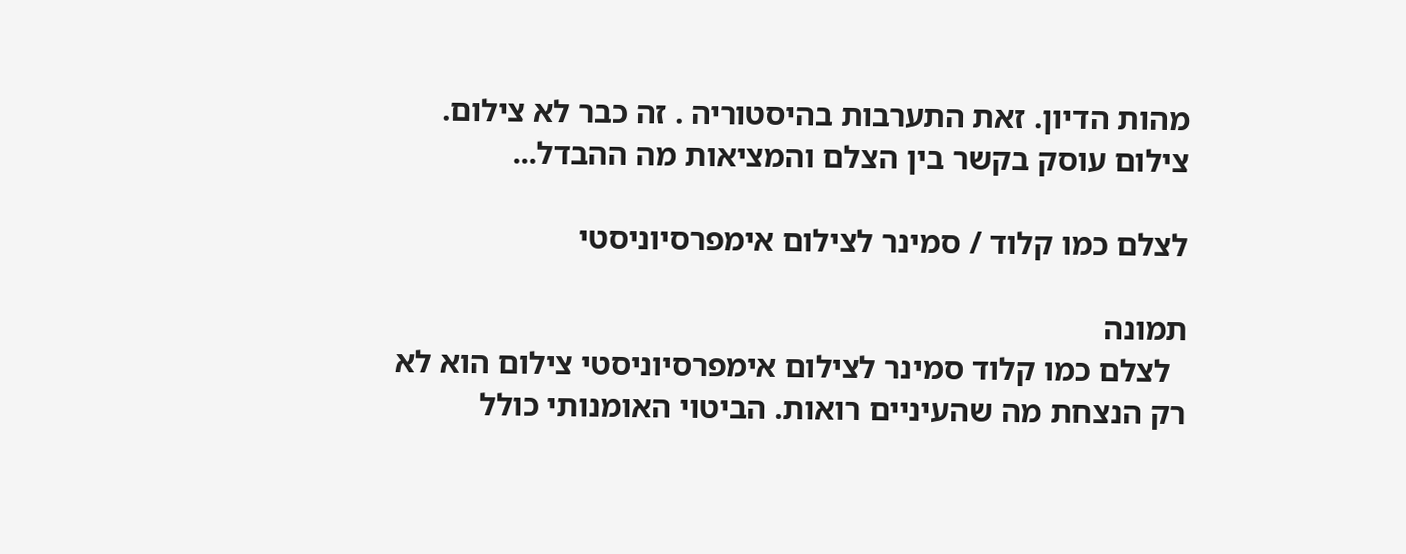מהות הדיון. זאת התערבות בהיסטוריה . זה כבר לא צילום. צילום עוסק בקשר בין הצלם והמציאות מה ההבדל...

לצלם כמו קלוד / סמינר לצילום אימפרסיוניסטי

תמונה
  לצלם כמו קלוד סמינר לצילום אימפרסיוניסטי צילום הוא לא רק הנצחת מה שהעיניים רואות. הביטוי האומנותי כולל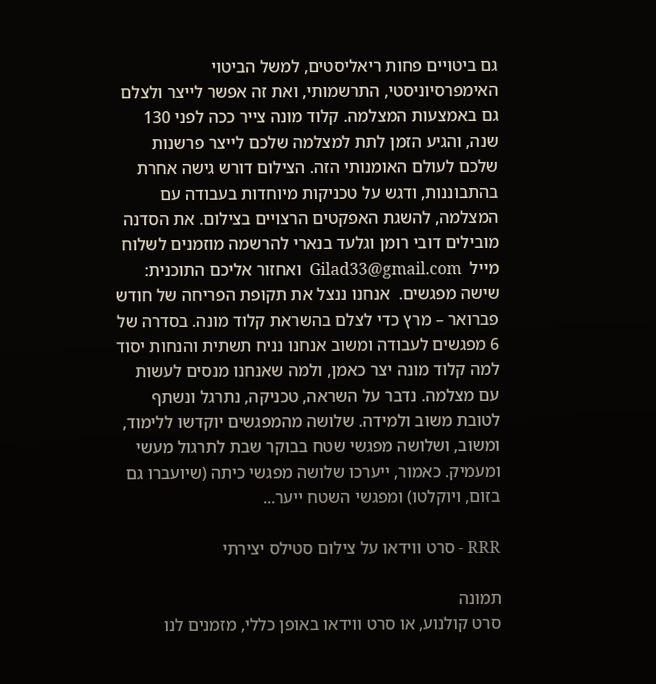גם ביטויים פחות ריאליסטים, למשל הביטוי האימפרסיוניסטי, התרשמותי, ואת זה אפשר לייצר ולצלם גם באמצעות המצלמה. קלוד מונה צייר ככה לפני 130 שנה, והגיע הזמן לתת למצלמה שלכם לייצר פרשנות שלכם לעולם האומנותי הזה. הצילום דורש גישה אחרת בהתבוננות, ודגש על טכניקות מיוחדות בעבודה עם המצלמה, להשגת האפקטים הרצויים בצילום. את הסדנה מובילים דובי רומן וגלעד בנארי להרשמה מוזמנים לשלוח מייל  Gilad33@gmail.com  ואחזור אליכם התוכנית: שישה מפגשים.  אנחנו ננצל את תקופת הפריחה של חודש פברואר – מרץ כדי לצלם בהשראת קלוד מונה. בסדרה של  6 מפגשים לעבודה ומשוב אנחנו נניח תשתית והנחות יסוד למה קלוד מונה יצר כאמן, ולמה שאנחנו מנסים לעשות עם מצלמה. נדבר על השראה, טכניקה, נתרגל ונשתף לטובת משוב ולמידה. שלושה מהמפגשים יוקדשו ללימוד, ומשוב, ושלושה מפגשי שטח בבוקר שבת לתרגול מעשי ומעמיק. כאמור, ייערכו שלושה מפגשי כיתה (שיועברו גם בזום, ויוקלטו) ומפגשי השטח ייער...

RRR - סרט ווידאו על צילום סטילס יצירתי

תמונה
סרט קולנוע, או סרט ווידאו באופן כללי, מזמנים לנו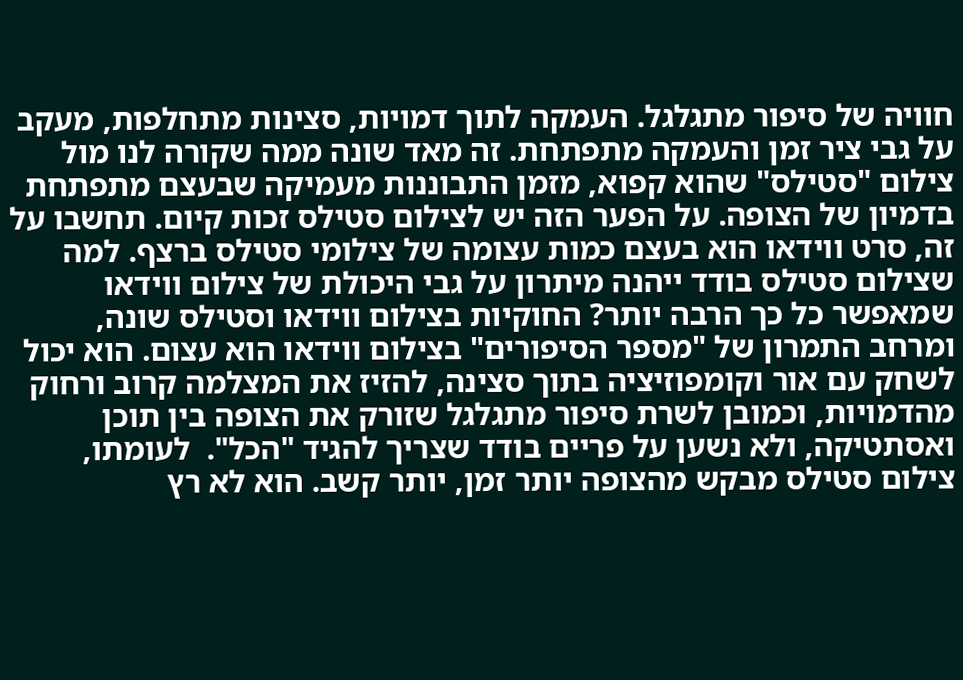חוויה של סיפור מתגלגל. העמקה לתוך דמויות, סצינות מתחלפות, מעקב על גבי ציר זמן והעמקה מתפתחת. זה מאד שונה ממה שקורה לנו מול צילום "סטילס" שהוא קפוא, מזמן התבוננות מעמיקה שבעצם מתפתחת בדמיון של הצופה. על הפער הזה יש לצילום סטילס זכות קיום. תחשבו על זה, סרט ווידאו הוא בעצם כמות עצומה של צילומי סטילס ברצף. למה שצילום סטילס בודד ייהנה מיתרון על גבי היכולת של צילום ווידאו שמאפשר כל כך הרבה יותר? החוקיות בצילום ווידאו וסטילס שונה, ומרחב התמרון של "מספר הסיפורים" בצילום ווידאו הוא עצום. הוא יכול לשחק עם אור וקומפוזיציה בתוך סצינה, להזיז את המצלמה קרוב ורחוק מהדמויות, וכמובן לשרת סיפור מתגלגל שזורק את הצופה בין תוכן ואסתטיקה, ולא נשען על פריים בודד שצריך להגיד "הכל".  לעומתו, צילום סטילס מבקש מהצופה יותר זמן, יותר קשב. הוא לא רץ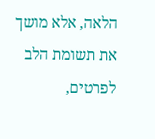הלאה, אלא מושך את תשומת הלב לפרטים,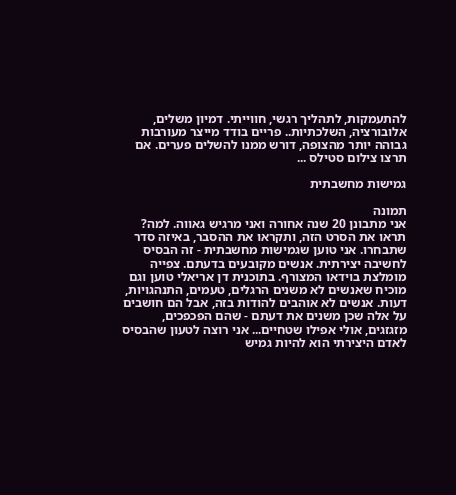להתעמקות, לתהליך רגשי, חווייתי. דמיון משלים, אלובורציה, השלכתיות.. פריים בודד מייצר מעורבות גבוהה יותר מהצופה, דורש ממנו להשלים פערים. אם תרצו צילום סטילס ...

גמישות מחשבתית

תמונה
אני מתבונן 20 שנה אחורה ואני מרגיש גאווה. למה? תראו את הסרט הזה, ותקראו את ההסבר, באיזה סדר שתבחרו. אני טוען שגמישות מחשבתית - זה הבסיס לחשיבה יצירתית. אנשים מקובעים בדעתם. צפייה מומלצת בוידאו המצורף. בתוכנית דן אריאלי טוען וגם מוכיח שאנשים לא משנים הרגלים, טעמים, התנהגויות, דעות. אנשים לא אוהבים להודות בזה, אבל הם חושבים על אלה שכן משנים את דעתם - שהם הפכפכים, מזגזגים, אולי אפילו שטחיים... אני רוצה לטעון שהבסיס לאדם היצירתי הוא להיות גמיש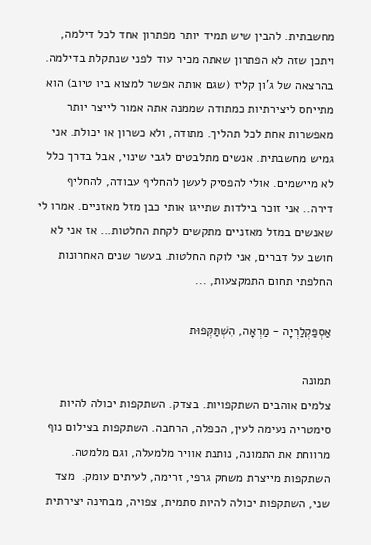מחשבתית. להבין שיש תמיד יותר מפתרון אחד לכל דילמה, ויתכן שזה לא הפתרון שאתה מכיר עוד לפני שנתקלת בדילמה. בהרצאה של ג'ון קליז (שגם אותה אפשר למצוא ביו טיוב) הוא מתייחס ליצירתיות כמתודה שממנה אתה אמור לייצר יותר מאפשרות אחת לכל תהליך. מתודה, ולא כשרון או יכולת. אני גמיש מחשבתית. אנשים מתלבטים לגבי שינוי, אבל בדרך כלל לא מיישמים. אולי להפסיק לעשן להחליף עבודה, להחליף דירה.. אני זוכר בילדות שתייגו אותי כבן מזל מאזניים. אמרו לי שאנשים במזל מאזניים מתקשים לקחת החלטות... אז אני לא חושב על דברים, אני לוקח החלטות. בעשר שנים האחרונות החלפתי תחום התמקצעות, ...

אַסְפַּקְלַרְיָה - מַרְאָה, הִשְׁתַּקְּפוּת

תמונה
צלמים אוהבים השתקפויות. בצדק. השתקפות יכולה להיות סימטריה נעימה לעין, הכפלה, הרחבה. השתקפות בצילום נוף מרווחת את התמונה, נותנת אוויר מלמעלה, וגם מלמטה. השתקפות מייצרת משחק גרפי, זרימה, לעיתים עומק.  מצד שני, השתקפות יכולה להיות סתמית, צפויה, מבחינה יצירתית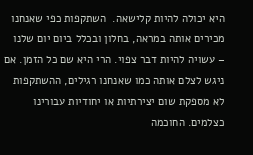היא יכולה להיות קלישאה.  השתקפות כפי שאנחנו מכירים אותה במראה, בחלון ובכלל ביום יום שלנו – עשויה להיות דבר צפוי. הרי היא שם כל הזמן. אם ניגש לצלם אותה כמו שאנחנו רגילים, ההשתקפות לא מספקת שום יצירתיות או יחודיות עבורינו כצלמים. החוכמה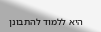היא ללמוד להתבונן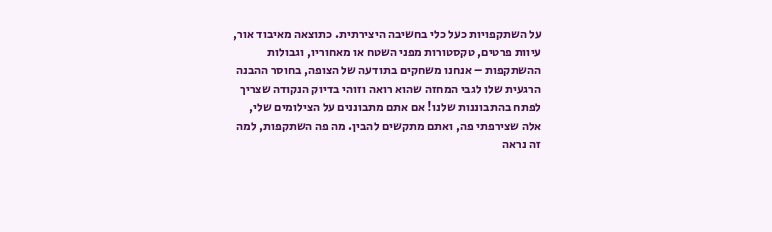על השתקפויות כעל כלי בחשיבה היצירתית. כתוצאה מאיבוד אור, עיוות פרטים, טקסטורות מפני השטח או מאחוריו, וגבולות ההשתקפות – אנחנו משחקים בתודעה של הצופה, בחוסר ההבנה הרגעית שלו לגבי המחזה שהוא רואה וזוהי בדיוק הנקודה שצריך לפתח בהתבוננות שלנו! אם אתם מתבוננים על הצילומים שלי, אלה שצירפתי פה, ואתם מתקשים להבין. מה פה השתקפות, למה זה נראה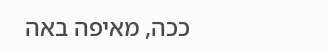ככה, מאיפה באה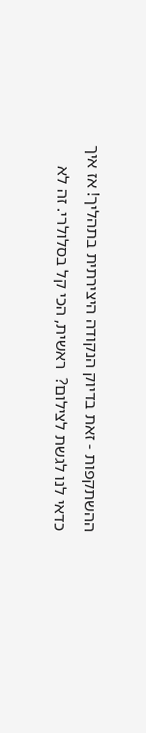ההשתקפות - זאת בדיוק הנקודה היצירתית בתהליך! אז איך כדאי לנו לגשת לצילום?  ראשית, הכי קל בסלולרי. זה לא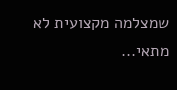שמצלמה מקצועית לא מתאי...